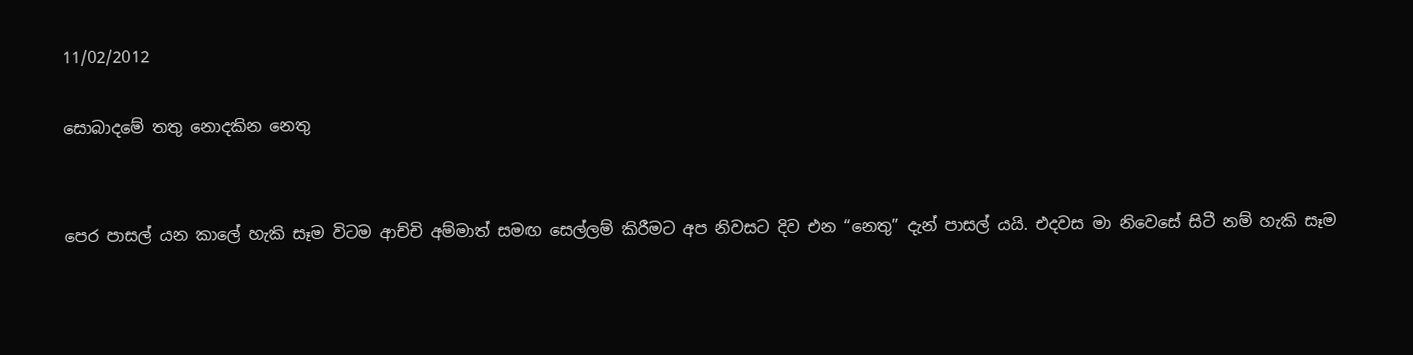11/02/2012

සොබාදමේ තතු නොදකින නෙතු


පෙර පාසල් යන කාලේ හැකි සෑම විටම ආච්චි අම්මාත් සමඟ සෙල්ලම් කිරීමට අප නිවසට දිව එන “නෙතු” දැන් පාසල් යයි. එදවස මා නිවෙසේ සිටී නම් හැකි සෑම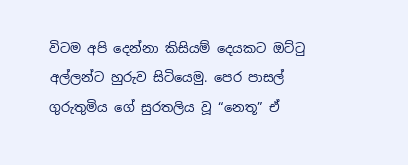විටම අපි දෙන්නා කිසියම් දෙයකට ඔට්ටු අල්ලන්ට හුරුව සිටියෙමු. පෙර පාසල් ගුරුතුමිය ගේ සුරතලිය වූ “නෙතූ” ඒ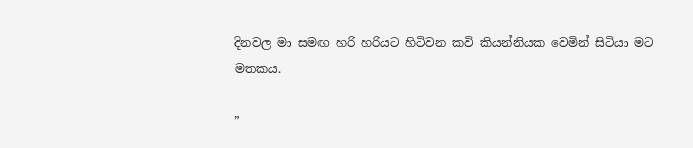දිනවල මා සමඟ හරි හරියට හිටිවන කවි කියන්නියක වෙමින් සිටියා මට මතකය.

”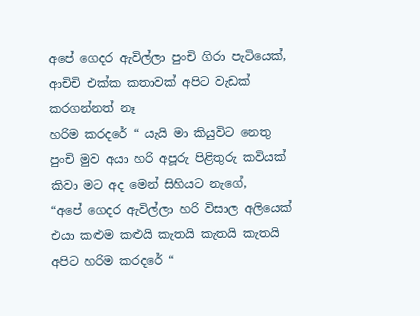අපේ ගෙදර ඇවිල්ලා පුංචි ගිරා පැටියෙක්,
ආචිචි එක්ක කතාවක් අපිට වැඩක් කරගන්නත් නෑ
හරිම කරදරේ “ යැයි මා කියුවිට නෙතු පුංචි මුව අයා හරි අපූරු පිළිතුරු කවියක් කිවා මට අද මෙන් සිහියට නැගේ,
“අපේ ගෙදර ඇවිල්ලා හරි විසාල අලියෙක් එයා කළුම කළුයි කැතයි කැතයි කැතයි අපිට හරිම කරදරේ “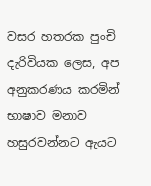වසර හතරක පුංචි දැරිවියක ලෙස, අප අනුකරණය කරමින් භාෂාව මනාව හසුරවන්නට ඇයට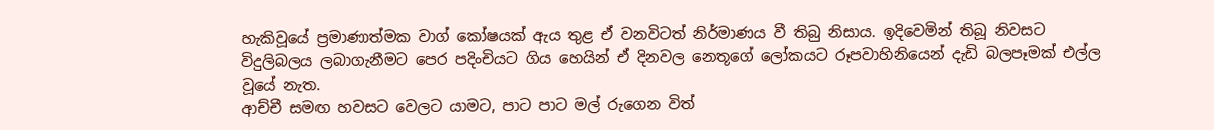හැකිවූයේ ප්‍රමාණාත්මක වාග් කෝෂයක් ඇය තුළ ඒ වනවිටත් නිර්මාණය වී තිබු නිසාය. ඉදිවෙමින් තිබූ නිවසට විදුලිබලය ලබාගැනීමට පෙර පදිංචියට ගිය හෙයින් ඒ දිනවල නෙතූගේ ලෝකයට රූපවාහිනියෙන් දැඩි බලපෑමක් එල්ල වූයේ නැත.
ආච්චී සමඟ හවසට වෙලට යාමට, පාට පාට මල් රුගෙන විත්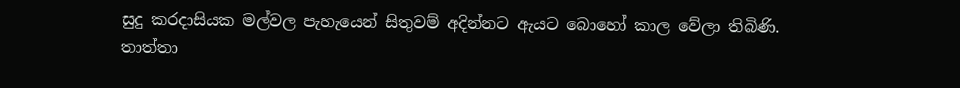සුදු කරදාසියක මල්වල පැහැයෙන් සිතුවම් අදින්නට ඇයට බොහෝ කාල වේලා තිබිණි. තාත්තා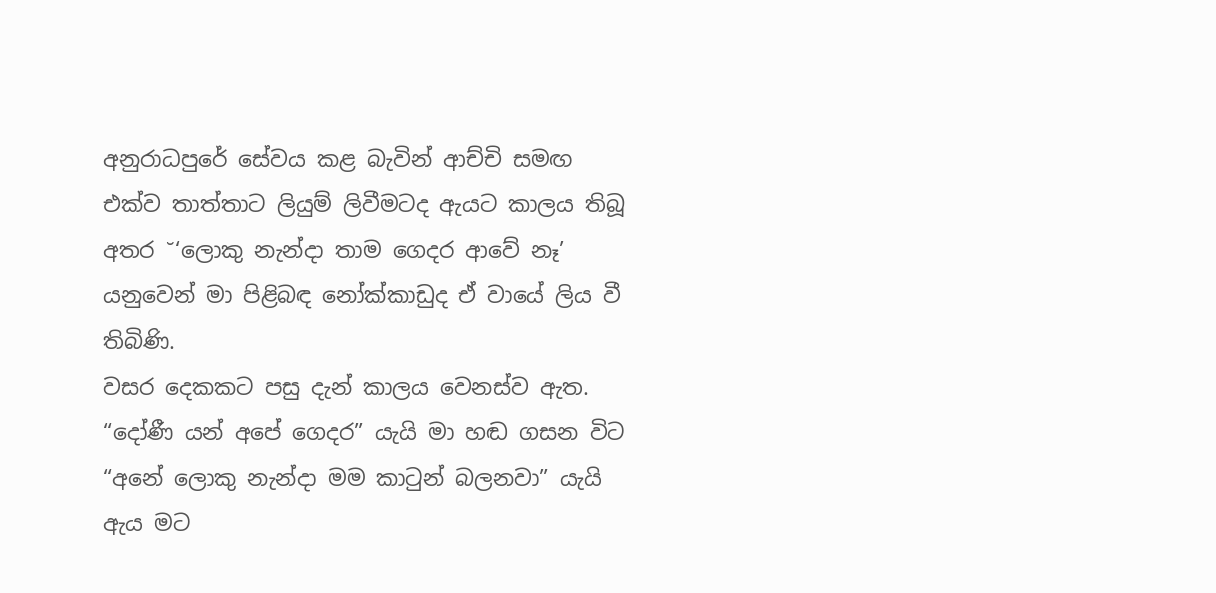අනුරාධපුරේ සේවය කළ බැවින් ආච්චි සමඟ එක්ව තාත්තාට ලියුම් ලිවීමටද ඇයට කාලය තිබූ අතර ˘‘ලොකු නැන්දා තාම ගෙදර ආවේ නෑ’ යනුවෙන් මා පිළිබඳ නෝක්කාඩුද ඒ වායේ ලිය වී තිබිණි.
වසර දෙකකට පසු දැන් කාලය වෙනස්ව ඇත. “දෝණී යන් අපේ ගෙදර” යැයි මා හඬ ගසන විට “අනේ ලොකු නැන්දා මම කාටුන් බලනවා” යැයි ඇය මට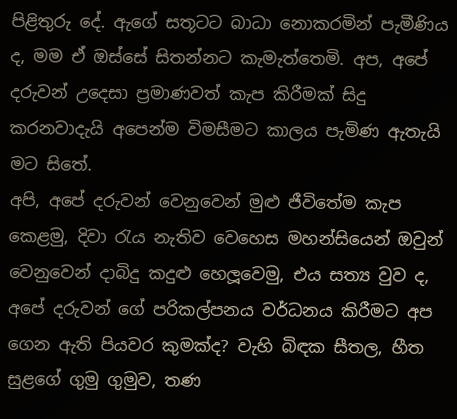පිළිතුරු දේ. ඇගේ සතූටට බාධා නොකරමින් පැමීණිය ද, මම ඒ ඔස්සේ සිතන්නට කැමැත්තෙමි. අප, අපේ දරුවන් උදෙසා ප්‍රමාණවත් කැප කිරීමක් සිදු කරනවාදැයි අපෙන්ම විමසීමට කාලය පැමිණ ඇතැයි මට සිතේ.
අපි, අපේ දරුවන් වෙනුවෙන් මුළු ජීවිතේම කැප ක‍ෙළමු, දිවා රැය නැතිව වෙහෙස මහන්සියෙන් ඔවුන් වෙනුවෙන් දාබිදු කදුළු හෙලූවෙමු, එය සත්‍ය වුව ද, අපේ දරුවන් ගේ පරිකල්පනය වර්ධනය කිරීමට අප ගෙන ඇති පියවර කුමක්ද? වැහි බිඳක සීතල, හීත සුළගේ ගුමු ගුමුව, තණ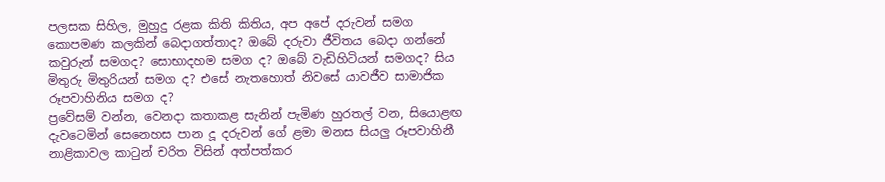පලසක සිහිල, මුහුදු රළක කිති කිතිය, අප අපේ දරුවන් සමග කොපමණ කලකින් බෙදාගත්තාද? ඔබේ දරුවා ජීවිතය බෙදා ගන්නේ කවුරුන් සමගද? සොභාදහම සමග ද? ඔබේ වැඩිහිටියන් සමගද? සිය මිතුරු මිතුරියන් සමග ද? එසේ නැතහොත් නිවසේ යාවජීව සාමාජික රූපවාහිනිය සමග ද?
ප්‍රවේසම් වන්න, වෙනදා කතාකළ සැනින් පැමිණ හුරතල් වන, සියොළඟ දැවටෙමින් සෙනෙහස පාන දූ දරුවන් ගේ ළමා මනස සියලු රූපවාහිනී නාළිකාවල කාටුන් චරිත විසින් අත්පත්කර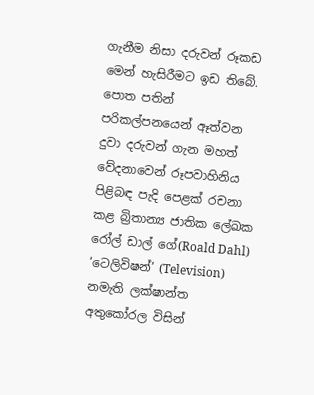ගැනීම නිසා දරුවන් රූකඩ මෙන් හැසිරීමට ඉඩ තිබේ.
පොත පතින් පරිකල්පනයෙන් ඈත්වන දුවා දරුවන් ගැන මහත් වේදනාවෙන් රූපවාහිනිය පිළිබඳ පැදි පෙළක් රචනා කළ බ්‍රිතාන්‍ය ජාතික ලේඛක රෝල් ඩාල් ගේ(Roald Dahl) ‘ටෙලිවිෂන්’ (Television) නමැති ලක්ෂාන්ත අතුකෝරල විසින්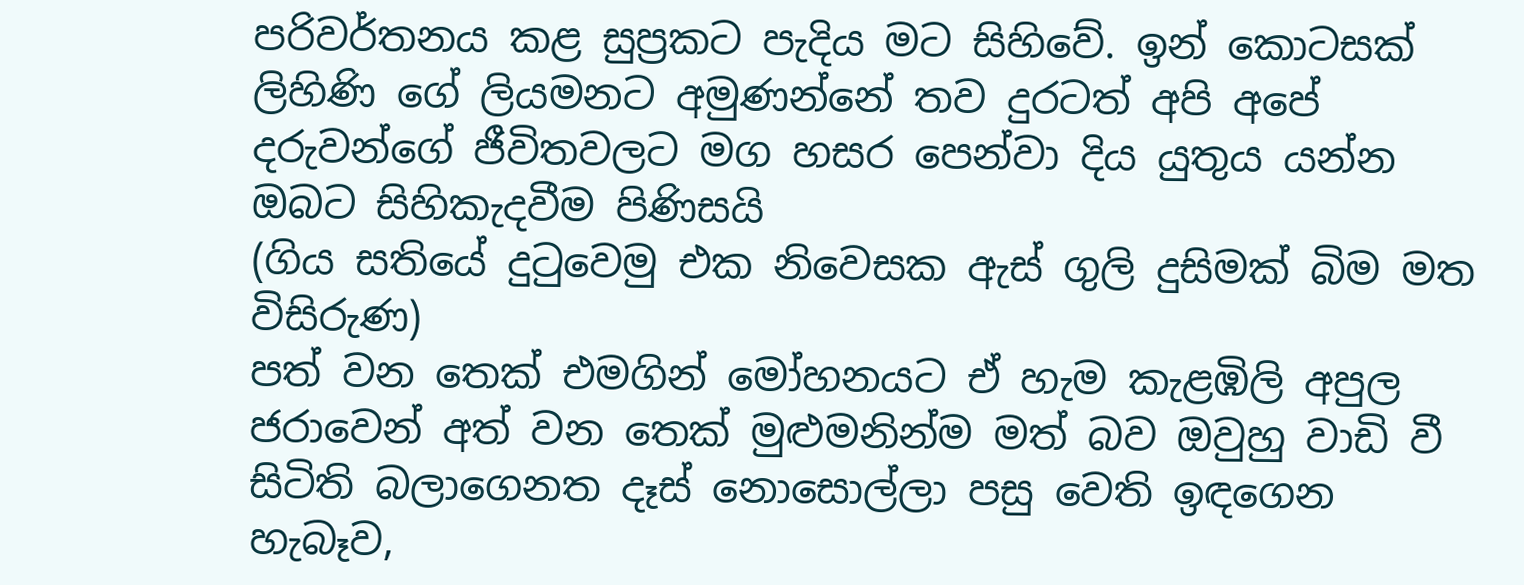පරිවර්තනය කළ සුප්‍රකට පැදිය මට සිහිවේ. ඉන් කොටසක් ලිහිණි ගේ ලියමනට අමුණන්නේ තව දුරටත් අපි අපේ දරුවන්ගේ ජීවිතවලට මග හසර පෙන්වා දිය යුතුය යන්න ඔබට සිහිකැදවීම පිණිසයි
(ගිය සතියේ දුටුවෙමු එක නිවෙසක ඇස් ගුලි දුසිමක් බිම මත විසිරුණ)
පත් වන තෙක් එමගින් මෝහනයට ඒ හැම කැළඹිලි අපුල ජරාවෙන් අත් වන තෙක් මුළුමනින්ම මත් බව ඔවුහු වාඩි වී සිටිති බලාගෙනත දෑස් නොසොල්ලා පසු වෙති ඉඳගෙන හැබෑව,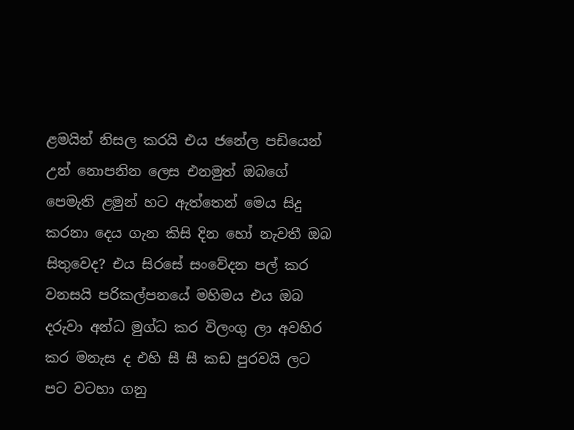ළමයින් නිසල කරයි එය ජනේල පඩියෙන් උන් නොපනින ලෙස එනමුත් ඔබගේ පෙමැති ළමුන් හට ඇත්තෙන් මෙය සිදු කරනා දෙය ගැන කිසි දින හෝ නැවතී ඔබ සිතුවෙද? එය සිරසේ සංවේදන පල් කර වනසයි පරිකල්පනයේ මහිමය එය ඔබ දරුවා අන්ධ මුග්ධ කර විලංගු ලා අවහිර කර මනැස ද එහි සී සී කඩ පුරවයි ලට පට වටහා ගනු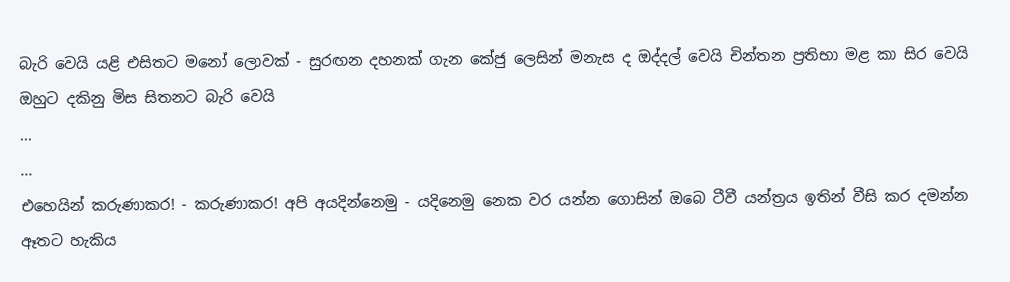බැරි වෙයි යළි එසිතට මනෝ ලොවක් - සුරඟන දහනක් ගැන කේජු ලෙසින් මනැස ද ඔද්දල් වෙයි චින්තන ප්‍රතිභා මළ කා සිර වෙයි ඔහුට දකිනු මිස සිතනට බැරි වෙයි
...
...
එහෙයින් කරුණාකර! - කරුණාකර! අපි අයදින්නෙමු - යදිනෙමු නෙක වර යන්න ගොසින් ඔබෙ ටීවී යන්ත්‍රය ඉතින් වීසි කර දමන්න ඈතට හැකිය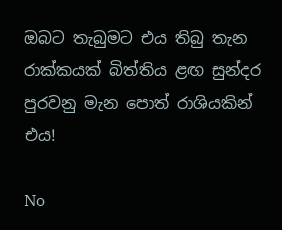ඔබට තැබුමට එය තිබු තැන රාක්කයක් බිත්තිය ළඟ සුන්දර පුරවනු මැන පොත් රාශියකින් එය!

No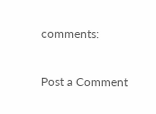comments:

Post a Comment